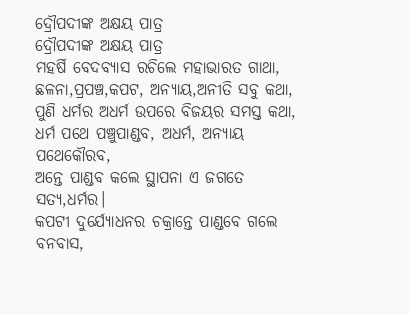ଦ୍ରୌପଦୀଙ୍କ ଅକ୍ଷୟ ପାତ୍ର
ଦ୍ରୌପଦୀଙ୍କ ଅକ୍ଷୟ ପାତ୍ର
ମହର୍ଷି ବେଦବ୍ୟାସ ରଚିଲେ ମହାଭାରତ ଗାଥା,
ଛଳନା,ପ୍ରପଞ୍ଚ,କପଟ, ଅନ୍ୟାୟ,ଅନୀତି ସବୁ କଥା,
ପୁଣି ଧର୍ମର ଅଧର୍ମ ଉପରେ ବିଜୟର ସମସ୍ତ କଥା,
ଧର୍ମ ପଥେ ପଞ୍ଚୁପାଣ୍ଡବ, ଅଧର୍ମ, ଅନ୍ୟାୟ ପଥେକୌରବ,
ଅନ୍ତେ ପାଣ୍ଡବ କଲେ ସ୍ଥାପନା ଏ ଜଗତେ ସତ୍ୟ,ଧର୍ମର।
କପଟୀ ଦୁର୍ଯ୍ୟୋଧନର ଚକ୍ରାନ୍ତେ ପାଣ୍ଡବେ ଗଲେ ବନବାସ,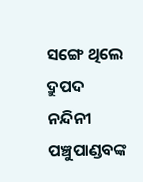ସଙ୍ଗେ ଥିଲେ ଦ୍ରୁପଦ ନନ୍ଦିନୀ ପଞ୍ଚୁପାଣ୍ଡବଙ୍କ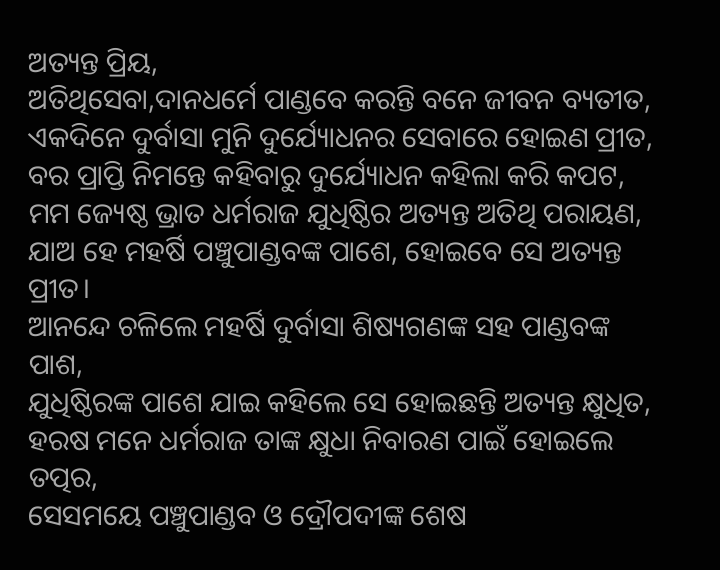ଅତ୍ୟନ୍ତ ପ୍ରିୟ,
ଅତିଥିସେବା,ଦାନଧର୍ମେ ପାଣ୍ଡବେ କରନ୍ତି ବନେ ଜୀବନ ବ୍ୟତୀତ,
ଏକଦିନେ ଦୁର୍ବାସା ମୁନି ଦୁର୍ଯ୍ୟୋଧନର ସେବାରେ ହୋଇଣ ପ୍ରୀତ,
ବର ପ୍ରାପ୍ତି ନିମନ୍ତେ କହିବାରୁ ଦୁର୍ଯ୍ୟୋଧନ କହିଲା କରି କପଟ,
ମମ ଜ୍ୟେଷ୍ଠ ଭ୍ରାତ ଧର୍ମରାଜ ଯୁଧିଷ୍ଠିର ଅତ୍ୟନ୍ତ ଅତିଥି ପରାୟଣ,
ଯାଅ ହେ ମହର୍ଷି ପଞ୍ଚୁପାଣ୍ଡବଙ୍କ ପାଶେ, ହୋଇବେ ସେ ଅତ୍ୟନ୍ତ ପ୍ରୀତ।
ଆନନ୍ଦେ ଚଳିଲେ ମହର୍ଷି ଦୁର୍ବାସା ଶିଷ୍ୟଗଣଙ୍କ ସହ ପାଣ୍ଡବଙ୍କ ପାଶ,
ଯୁଧିଷ୍ଠିରଙ୍କ ପାଶେ ଯାଇ କହିଲେ ସେ ହୋଇଛନ୍ତି ଅତ୍ୟନ୍ତ କ୍ଷୁଧିତ,
ହରଷ ମନେ ଧର୍ମରାଜ ତାଙ୍କ କ୍ଷୁଧା ନିବାରଣ ପାଇଁ ହୋଇଲେ ତତ୍ପର,
ସେସମୟେ ପଞ୍ଚୁପାଣ୍ଡବ ଓ ଦ୍ରୌପଦୀଙ୍କ ଶେଷ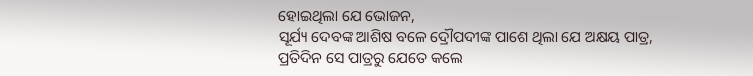ହୋଇଥିଲା ଯେ ଭୋଜନ,
ସୂର୍ଯ୍ୟ ଦେବଙ୍କ ଆଶିଷ ବଳେ ଦ୍ରୌପଦୀଙ୍କ ପାଶେ ଥିଲା ଯେ ଅକ୍ଷୟ ପାତ୍ର,
ପ୍ରତିଦିନ ସେ ପାତ୍ରରୁ ଯେତେ କଲେ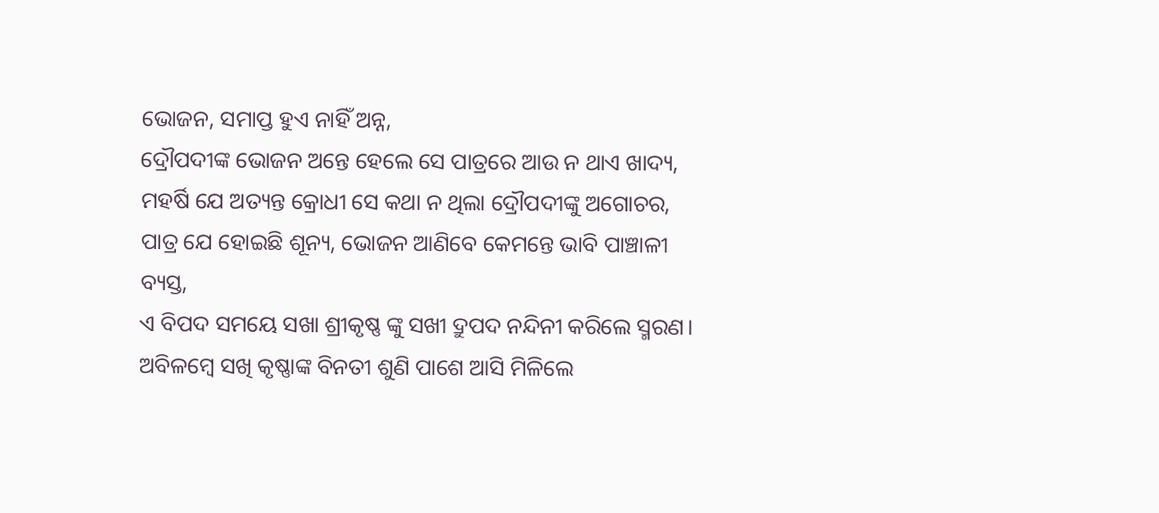ଭୋଜନ, ସମାପ୍ତ ହୁଏ ନାହିଁ ଅନ୍ନ,
ଦ୍ରୌପଦୀଙ୍କ ଭୋଜନ ଅନ୍ତେ ହେଲେ ସେ ପାତ୍ରରେ ଆଉ ନ ଥାଏ ଖାଦ୍ୟ,
ମହର୍ଷି ଯେ ଅତ୍ୟନ୍ତ କ୍ରୋଧୀ ସେ କଥା ନ ଥିଲା ଦ୍ରୌପଦୀଙ୍କୁ ଅଗୋଚର,
ପାତ୍ର ଯେ ହୋଇଛି ଶୂନ୍ୟ, ଭୋଜନ ଆଣିବେ କେମନ୍ତେ ଭାବି ପାଞ୍ଚାଳୀ ବ୍ୟସ୍ତ,
ଏ ବିପଦ ସମୟେ ସଖା ଶ୍ରୀକୃଷ୍ଣ ଙ୍କୁ ସଖୀ ଦ୍ରୁପଦ ନନ୍ଦିନୀ କରିଲେ ସ୍ମରଣ।
ଅବିଳମ୍ବେ ସଖି କୃଷ୍ଣାଙ୍କ ବିନତୀ ଶୁଣି ପାଶେ ଆସି ମିଳିଲେ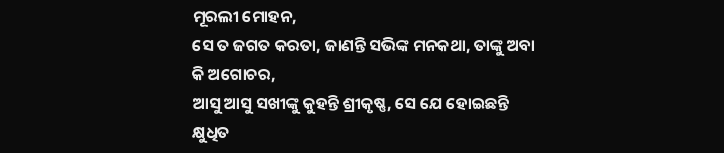ମୂରଲୀ ମୋହନ,
ସେ ତ ଜଗତ କରତା, ଜାଣନ୍ତି ସଭିଙ୍କ ମନକଥା, ତାଙ୍କୁ ଅବା କି ଅଗୋଚର,
ଆସୁ ଆସୁ ସଖୀଙ୍କୁ କୁହନ୍ତି ଶ୍ରୀକୃଷ୍ଣ, ସେ ଯେ ହୋଇଛନ୍ତି କ୍ଷୁଧିତ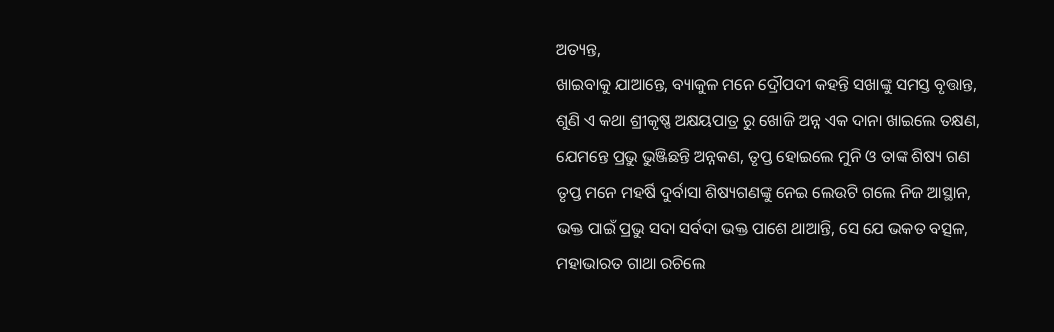ଅତ୍ୟନ୍ତ,
ଖାଇବାକୁ ଯାଆନ୍ତେ, ବ୍ୟାକୁଳ ମନେ ଦ୍ରୌପଦୀ କହନ୍ତି ସଖାଙ୍କୁ ସମସ୍ତ ବୃତ୍ତାନ୍ତ,
ଶୁଣି ଏ କଥା ଶ୍ରୀକୃଷ୍ଣ ଅକ୍ଷୟପାତ୍ର ରୁ ଖୋଜି ଅନ୍ନ ଏକ ଦାନା ଖାଇଲେ ତକ୍ଷଣ,
ଯେମନ୍ତେ ପ୍ରଭୁ ଭୁଞ୍ଜିଛନ୍ତି ଅନ୍ନକଣ, ତୃପ୍ତ ହୋଇଲେ ମୁନି ଓ ତାଙ୍କ ଶିଷ୍ୟ ଗଣ
ତୃପ୍ତ ମନେ ମହର୍ଷି ଦୁର୍ବାସା ଶିଷ୍ୟଗଣଙ୍କୁ ନେଇ ଲେଉଟି ଗଲେ ନିଜ ଆସ୍ଥାନ,
ଭକ୍ତ ପାଇଁ ପ୍ରଭୁ ସଦା ସର୍ବଦା ଭକ୍ତ ପାଶେ ଥାଆନ୍ତି, ସେ ଯେ ଭକତ ବତ୍ସଳ,
ମହାଭାରତ ଗାଥା ରଚିଲେ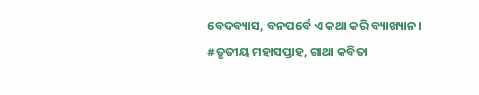ବେଦବ୍ୟାସ, ବନପର୍ବେ ଏ କଥା କରି ବ୍ୟାଖ୍ୟାନ।
#ତୃତୀୟ ମହାସପ୍ତାହ, ଗାଥା କବିତା